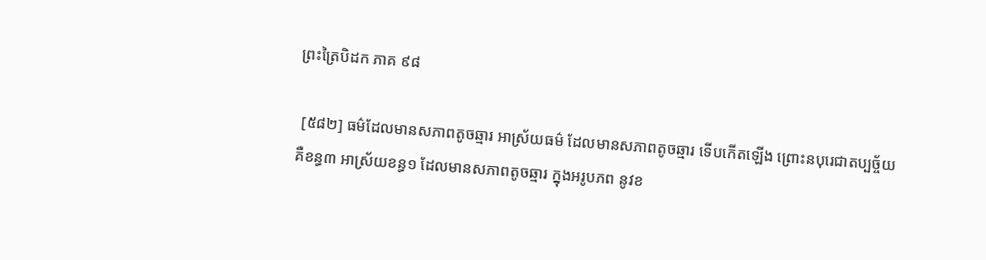ព្រះត្រៃបិដក ភាគ ៩៨

 [៥៨២] ធម៌ដែលមានសភាពតូចឆ្មារ អាស្រ័យធម៌ ដែលមានសភាពតូចឆ្មារ ទើបកើតឡើង ព្រោះនបុរេជាតប្បច្ច័យ គឺខន្ធ៣ អាស្រ័យខន្ធ១ ដែលមានសភាពតូចឆ្មារ ក្នុងអរូបភព នូវខ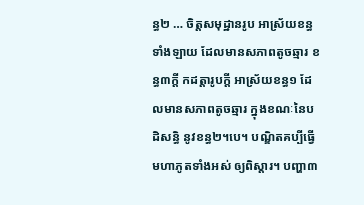ន្ធ២ … ចិត្តសមុដ្ឋានរូប អាស្រ័យខន្ធទាំងឡាយ ដែលមានសភាពតូចឆ្មារ ខន្ធ៣ក្តី កដត្តារូបក្តី អាស្រ័យខន្ធ១ ដែលមានសភាពតូចឆ្មារ ក្នុងខណៈនៃបដិសន្ធិ នូវខន្ធ២។បេ។ បណ្ឌិតគប្បីធ្វើមហាភូតទាំងអស់ ឲ្យពិស្តារ។ បញ្ហា៣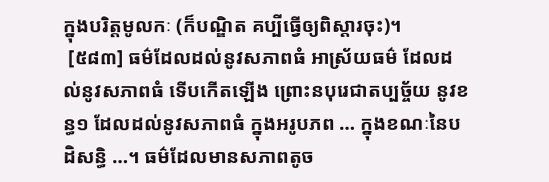ក្នុងបរិត្តមូលកៈ (ក៏បណ្ឌិត គប្បីធ្វើឲ្យពិស្តារចុះ)។
 [៥៨៣] ធម៌ដែលដល់នូវសភាពធំ អាស្រ័យធម៌ ដែលដល់នូវសភាពធំ ទើបកើតឡើង ព្រោះនបុរេជាតប្បច្ច័យ នូវខន្ធ១ ដែលដល់នូវសភាពធំ ក្នុងអរូបភព … ក្នុងខណៈនៃបដិសន្ធិ …។ ធម៌ដែលមានសភាពតូច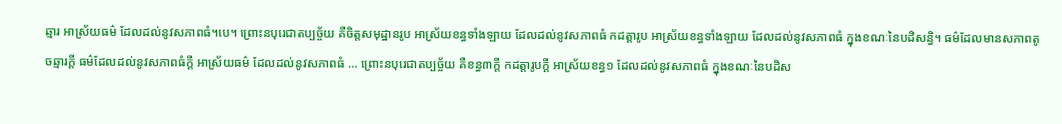ឆ្មារ អាស្រ័យធម៌ ដែលដល់នូវសភាពធំ។បេ។ ព្រោះនបុរេជាតប្បច្ច័យ គឺចិត្តសមុដ្ឋានរូប អាស្រ័យខន្ធទាំងឡាយ ដែលដល់នូវសភាពធំ កដត្តារូប អាស្រ័យខន្ធទាំងឡាយ ដែលដល់នូវសភាពធំ ក្នុងខណៈនៃបដិសន្ធិ។ ធម៌ដែលមានសភាពតូចឆ្មារក្តី ធម៌ដែលដល់នូវសភាពធំក្តី អាស្រ័យធម៌ ដែលដល់នូវសភាពធំ … ព្រោះនបុរេជាតប្បច្ច័យ គឺខន្ធ៣ក្តី កដត្តារូបក្តី អាស្រ័យខន្ធ១ ដែលដល់នូវសភាពធំ ក្នុងខណៈនៃបដិស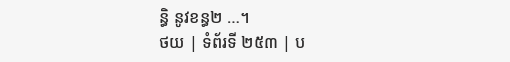ន្ធិ នូវខន្ធ២ …។
ថយ | ទំព័រទី ២៥៣ | ប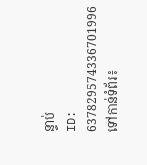ន្ទាប់
ID: 637829574336701996
ទៅកាន់ទំព័រ៖